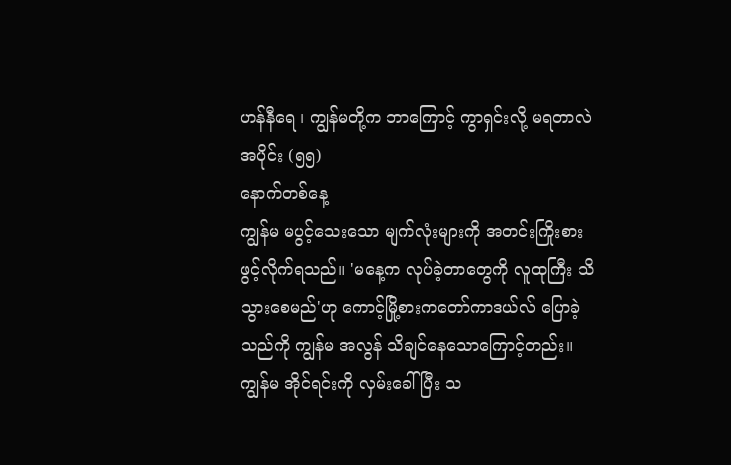ဟန်နီရေ ၊ ကျွန်မတို့က ဘာကြောင့် ကွာရှင်းလို့ မရတာလဲ
အပိုင်း (၅၅)
နောက်တစ်နေ့
ကျွန်မ မပွင့်သေးသော မျက်လုံးများကို အတင်းကြိုးစား ဖွင့်လိုက်ရသည်။ 'မနေ့က လုပ်ခဲ့တာတွေကို လူထုကြီး သိသွားစေမည်'ဟု ကောင့်မြို့စားကတော်ကာဒယ်လ် ပြောခဲ့သည်ကို ကျွန်မ အလွန် သိချင်နေသောကြောင့်တည်း။
ကျွန်မ အိုင်ရင်းကို လှမ်းခေါ်ပြီး သ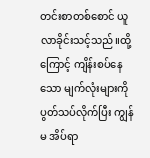တင်းစာတစ်စောင် ယူလာခိုင်းသင့်သည်။ထို့ကြောင့် ကျိန်းစပ်နေသော မျက်လုံးများကို ပွတ်သပ်လိုက်ပြီး ကျွန်မ အိပ်ရာ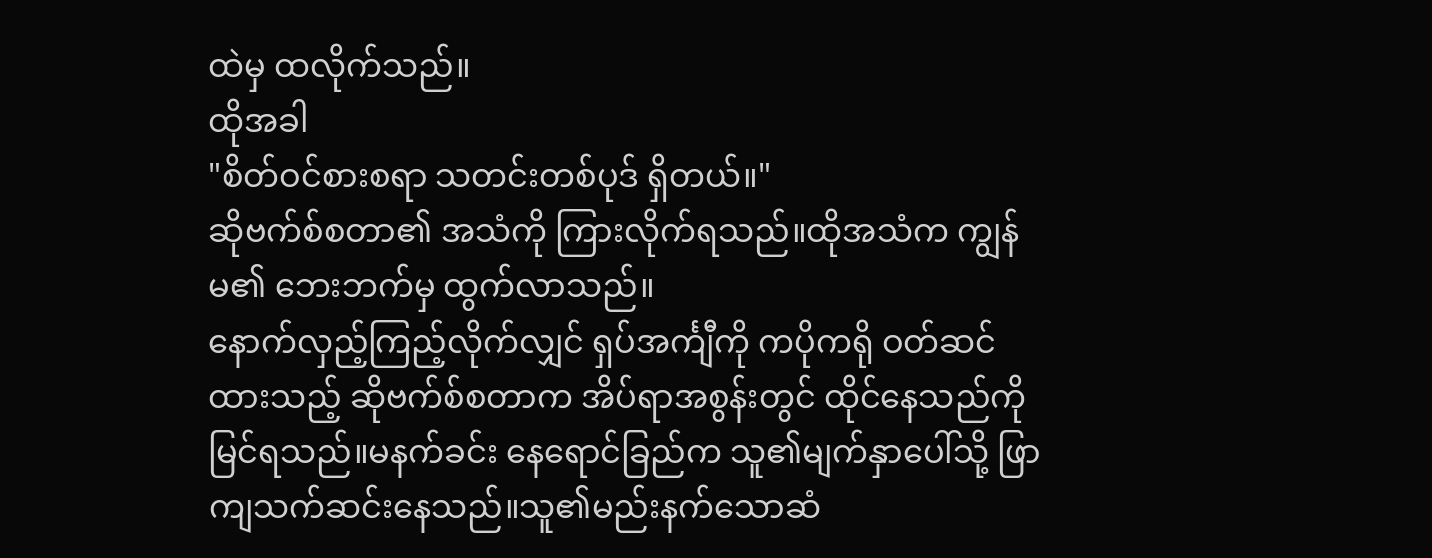ထဲမှ ထလိုက်သည်။
ထိုအခါ
"စိတ်ဝင်စားစရာ သတင်းတစ်ပုဒ် ရှိတယ်။"
ဆိုဗက်စ်စတာ၏ အသံကို ကြားလိုက်ရသည်။ထိုအသံက ကျွန်မ၏ ဘေးဘက်မှ ထွက်လာသည်။
နောက်လှည့်ကြည့်လိုက်လျှင် ရှပ်အင်္ကျီကို ကပိုကရို ဝတ်ဆင်ထားသည့် ဆိုဗက်စ်စတာက အိပ်ရာအစွန်းတွင် ထိုင်နေသည်ကို မြင်ရသည်။မနက်ခင်း နေရောင်ခြည်က သူ၏မျက်နှာပေါ်သို့ ဖြာကျသက်ဆင်းနေသည်။သူ၏မည်းနက်သောဆံ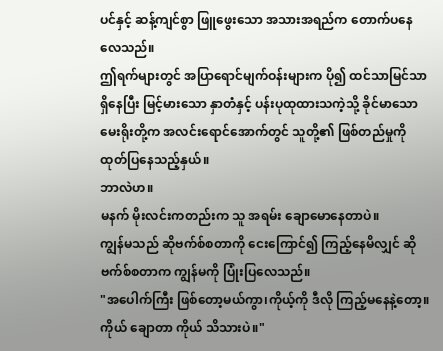ပင်နှင့် ဆန့်ကျင်စွာ ဖြူဖွေးသော အသားအရည်က တောက်ပနေလေသည်။
ဤရက်များတွင် အပြာရောင်မျက်ဝန်းများက ပို၍ ထင်သာမြင်သာ ရှိနေပြီး မြင့်မားသော နှာတံနှင့် ပန်းပုထုထားသကဲ့သို့ ခိုင်မာသော မေးရိုးတို့က အလင်းရောင်အောက်တွင် သူတို့၏ ဖြစ်တည်မှုကို ထုတ်ပြနေသည့်နှယ်။
ဘာလဲဟ။
မနက် မိုးလင်းကတည်းက သူ အရမ်း ချောမောနေတာပဲ။
ကျွန်မသည် ဆိုဗက်စ်စတာကို ငေးကြောင်၍ ကြည့်နေမိလျှင် ဆိုဗက်စ်စတာက ကျွန်မကို ပြုံးပြလေသည်။
"အပေါက်ကြီး ဖြစ်တော့မယ်ကွာ၊ကိုယ့်ကို ဒီလို ကြည့်မနေနဲ့တော့။ကိုယ် ချောတာ ကိုယ် သိသားပဲ။"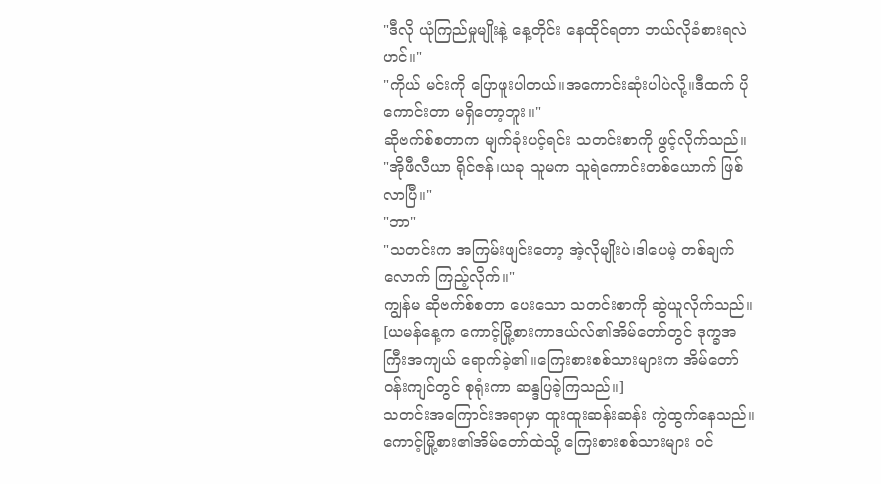"ဒီလို ယုံကြည်မှုမျိုးနဲ့ နေ့တိုင်း နေထိုင်ရတာ ဘယ်လိုခံစားရလဲဟင်။"
"ကိုယ် မင်းကို ပြောဖူးပါတယ်။အကောင်းဆုံးပါပဲလို့။ဒီထက် ပိုကောင်းတာ မရှိတော့ဘူး။"
ဆိုဗက်စ်စတာက မျက်ခုံးပင့်ရင်း သတင်းစာကို ဖွင့်လိုက်သည်။
"အိုဖီလီယာ ရိုင်ဇန်၊ယခု သူမက သူရဲကောင်းတစ်ယောက် ဖြစ်လာပြီ။"
"ဘာ"
"သတင်းက အကြမ်းဖျင်းတော့ အဲ့လိုမျိုးပဲ၊ဒါပေမဲ့ တစ်ချက်လောက် ကြည့်လိုက်။"
ကျွန်မ ဆိုဗက်စ်စတာ ပေးသော သတင်းစာကို ဆွဲယူလိုက်သည်။
[ယမန်နေ့က ကောင့်မြို့စားကာဒယ်လ်၏အိမ်တော်တွင် ဒုက္ခအကြီးအကျယ် ရောက်ခဲ့၏။ကြေးစားစစ်သားများက အိမ်တော်ဝန်းကျင်တွင် စုရုံးကာ ဆန္ဒပြခဲ့ကြသည်။]
သတင်းအကြောင်းအရာမှာ ထူးထူးဆန်းဆန်း ကွဲထွက်နေသည်။
ကောင့်မြို့စား၏အိမ်တော်ထဲသို့ ကြေးစားစစ်သားများ ဝင်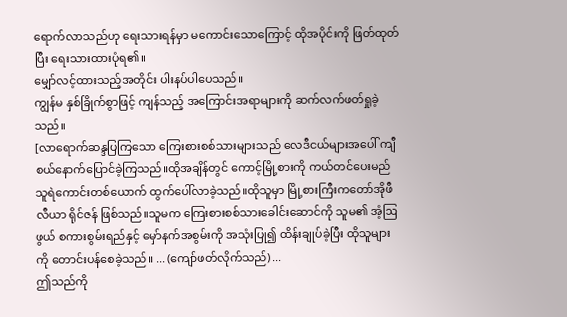ရောက်လာသည်ဟု ရေးသားရန်မှာ မကောင်းသောကြောင့် ထိုအပိုင်းကို ဖြတ်ထုတ်ပြီး ရေးသားထားပုံရ၏။
မျှော်လင့်ထားသည့်အတိုင်း ပါးနပ်ပါပေသည်။
ကျွန်မ နှစ်ခြိုက်စွာဖြင့် ကျန်သည့် အကြောင်းအရာများကို ဆက်လက်ဖတ်ရှုခဲ့သည်။
[လာရောက်ဆန္ဒပြကြသော ကြေးစားစစ်သားများသည် လေဒီငယ်များအပေါ် ကျီစယ်နောက်ပြောင်ခဲ့ကြသည်။ထိုအချိန်တွင် ကောင့်မြို့စားကို ကယ်တင်ပေးမည် သူရဲကောင်းတစ်ယောက် ထွက်ပေါ်လာခဲ့သည်။ထိုသူမှာ မြို့စားကြီးကတော်အိုဖီလီယာ ရိုင်ဇန် ဖြစ်သည်။သူမက ကြေးစားစစ်သားခေါင်းဆောင်ကို သူမ၏ အံ့ဩဖွယ် စကားစွမ်းရည်နှင့် မှော်နက်အစွမ်းကို အသုံးပြု၍ ထိန်းချုပ်ခဲ့ပြီး ထိုသူများကို တောင်းပန်စေခဲ့သည်။ ... (ကျော်ဖတ်လိုက်သည်) ...
ဤသည်ကို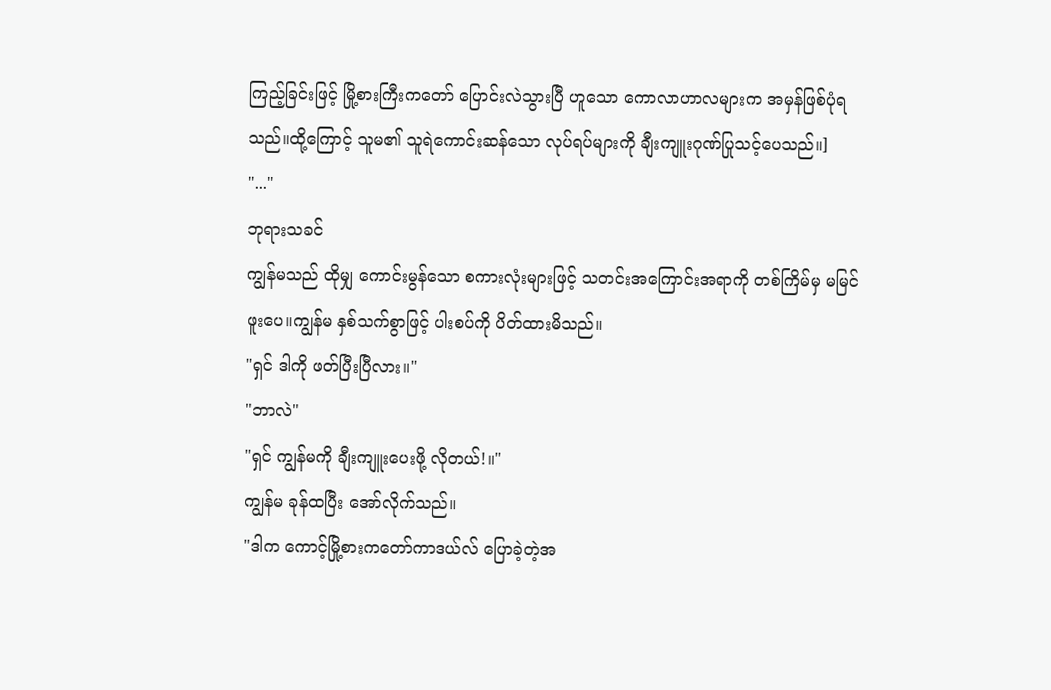ကြည့်ခြင်းဖြင့် မြို့စားကြီးကတော် ပြောင်းလဲသွားပြီ ဟူသော ကောလာဟာလများက အမှန်ဖြစ်ပုံရသည်။ထို့ကြောင့် သူမ၏ သူရဲကောင်းဆန်သော လုပ်ရပ်များကို ချီးကျူးဂုဏ်ပြုသင့်ပေသည်။]
"..."
ဘုရားသခင်
ကျွန်မသည် ထိုမျှ ကောင်းမွန်သော စကားလုံးများဖြင့် သတင်းအကြောင်းအရာကို တစ်ကြိမ်မှ မမြင်ဖူးပေ။ကျွန်မ နှစ်သက်စွာဖြင့် ပါးစပ်ကို ပိတ်ထားမိသည်။
"ရှင် ဒါကို ဖတ်ပြီးပြီလား။"
"ဘာလဲ"
"ရှင် ကျွန်မကို ချီးကျူးပေးဖို့ လိုတယ်!။"
ကျွန်မ ခုန်ထပြီး အော်လိုက်သည်။
"ဒါက ကောင့်မြို့စားကတော်ကာဒယ်လ် ပြောခဲ့တဲ့အ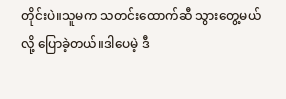တိုင်းပဲ။သူမက သတင်းထောက်ဆီ သွားတွေ့မယ်လို့ ပြောခဲ့တယ်။ဒါပေမဲ့ ဒီ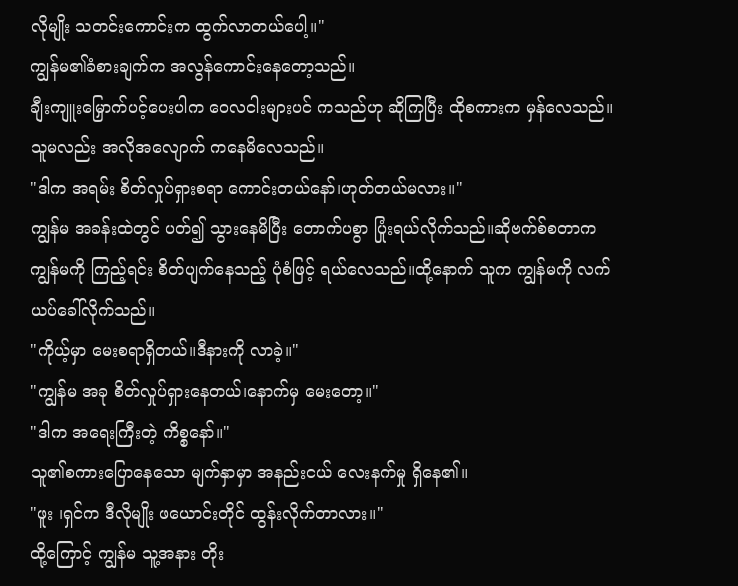လိုမျိုး သတင်းကောင်းက ထွက်လာတယ်ပေါ့။"
ကျွန်မ၏ခံစားချက်က အလွန်ကောင်းနေတော့သည်။
ချီးကျူးမြှောက်ပင့်ပေးပါက ဝေလငါးများပင် ကသည်ဟု ဆိုကြပြီး ထိုစကားက မှန်လေသည်။သူမလည်း အလိုအလျောက် ကနေမိလေသည်။
"ဒါက အရမ်း စိတ်လှုပ်ရှားစရာ ကောင်းတယ်နော်၊ဟုတ်တယ်မလား။"
ကျွန်မ အခန်းထဲတွင် ပတ်၍ သွားနေမိပြီး တောက်ပစွာ ပြုံးရယ်လိုက်သည်။ဆိုဗက်စ်စတာက ကျွန်မကို ကြည့်ရင်း စိတ်ပျက်နေသည့် ပုံစံဖြင့် ရယ်လေသည်။ထို့နောက် သူက ကျွန်မကို လက်ယပ်ခေါ်လိုက်သည်။
"ကိုယ့်မှာ မေးစရာရှိတယ်။ဒီနားကို လာခဲ့။"
"ကျွန်မ အခု စိတ်လှုပ်ရှားနေတယ်၊နောက်မှ မေးတော့။"
"ဒါက အရေးကြီးတဲ့ ကိစ္စနော်။"
သူ၏စကားပြောနေသော မျက်နှာမှာ အနည်းငယ် လေးနက်မှု ရှိနေ၏။
"ဖူး ၊ရှင်က ဒီလိုမျိုး ဖယောင်းတိုင် ထွန်းလိုက်တာလား။"
ထို့ကြောင့် ကျွန်မ သူ့အနား တိုး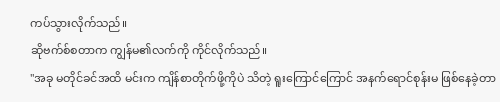ကပ်သွားလိုက်သည်။
ဆိုဗက်စ်စတာက ကျွန်မ၏လက်ကို ကိုင်လိုက်သည်။
"အခု မတိုင်ခင်အထိ မင်းက ကျိန်စာတိုက်ဖို့ကိုပဲ သိတဲ့ ရူးကြောင်ကြောင် အနက်ရောင်စုန်းမ ဖြစ်နေခဲ့တာ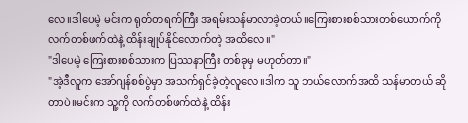လေ။ဒါပေမဲ့ မင်းက ရုတ်တရက်ကြီး အရမ်းသန်မာလာခဲ့တယ်။ကြေးစားစစ်သားတစ်ယောက်ကို လက်တစ်ဖက်ထဲနဲ့ ထိန်းချုပ်နိုင်လောက်တဲ့ အထိလေ။"
"ဒါပေမဲ့ ကြေးစားစစ်သားက ပြဿနာကြီး တစ်ခုမှ မဟုတ်တာ။"
"အဲ့ဒီလူက အော်ဂျန်စစ်ပွဲမှာ အသက်ရှင်ခဲ့တဲ့လူလေ။ဒါက သူ ဘယ်လောက်အထိ သန်မာတယ် ဆိုတာပဲ။မင်းက သူ့ကို လက်တစ်ဖက်ထဲနဲ့ ထိန်း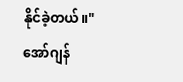နိုင်ခဲ့တယ်။"
အော်ဂျန်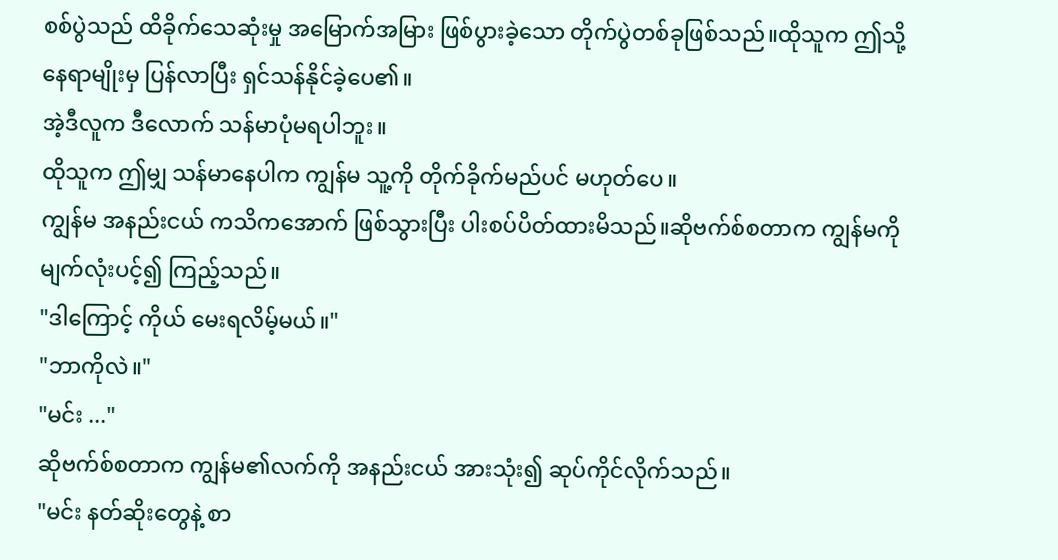စစ်ပွဲသည် ထိခိုက်သေဆုံးမှု အမြောက်အမြား ဖြစ်ပွားခဲ့သော တိုက်ပွဲတစ်ခုဖြစ်သည်။ထိုသူက ဤသို့နေရာမျိုးမှ ပြန်လာပြီး ရှင်သန်နိုင်ခဲ့ပေ၏။
အဲ့ဒီလူက ဒီလောက် သန်မာပုံမရပါဘူး။
ထိုသူက ဤမျှ သန်မာနေပါက ကျွန်မ သူ့ကို တိုက်ခိုက်မည်ပင် မဟုတ်ပေ။
ကျွန်မ အနည်းငယ် ကသိကအောက် ဖြစ်သွားပြီး ပါးစပ်ပိတ်ထားမိသည်။ဆိုဗက်စ်စတာက ကျွန်မကို မျက်လုံးပင့်၍ ကြည့်သည်။
"ဒါကြောင့် ကိုယ် မေးရလိမ့်မယ်။"
"ဘာကိုလဲ။"
"မင်း ..."
ဆိုဗက်စ်စတာက ကျွန်မ၏လက်ကို အနည်းငယ် အားသုံး၍ ဆုပ်ကိုင်လိုက်သည်။
"မင်း နတ်ဆိုးတွေနဲ့ စာ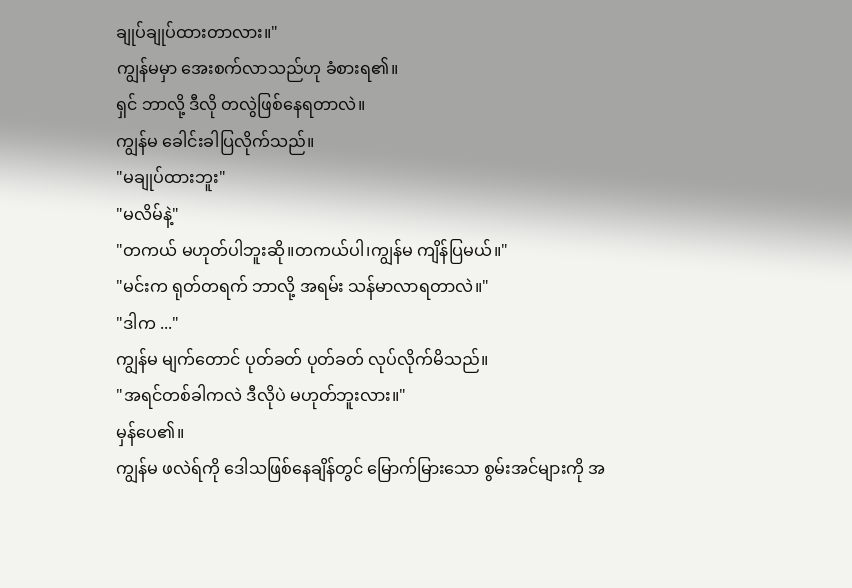ချုပ်ချုပ်ထားတာလား။"
ကျွန်မမှာ အေးစက်လာသည်ဟု ခံစားရ၏။
ရှင် ဘာလို့ ဒီလို တလွဲဖြစ်နေရတာလဲ။
ကျွန်မ ခေါင်းခါပြလိုက်သည်။
"မချုပ်ထားဘူး"
"မလိမ်နဲ့"
"တကယ် မဟုတ်ပါဘူးဆို။တကယ်ပါ၊ကျွန်မ ကျိန်ပြမယ်။"
"မင်းက ရုတ်တရက် ဘာလို့ အရမ်း သန်မာလာရတာလဲ။"
"ဒါက ..."
ကျွန်မ မျက်တောင် ပုတ်ခတ် ပုတ်ခတ် လုပ်လိုက်မိသည်။
"အရင်တစ်ခါကလဲ ဒီလိုပဲ မဟုတ်ဘူးလား။"
မှန်ပေ၏။
ကျွန်မ ဖလဲရ်ကို ဒေါသဖြစ်နေချိန်တွင် မြောက်မြားသော စွမ်းအင်များကို အ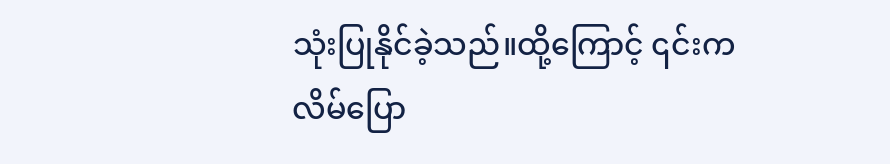သုံးပြုနိုင်ခဲ့သည်။ထို့ကြောင့် ၎င်းက လိမ်ပြော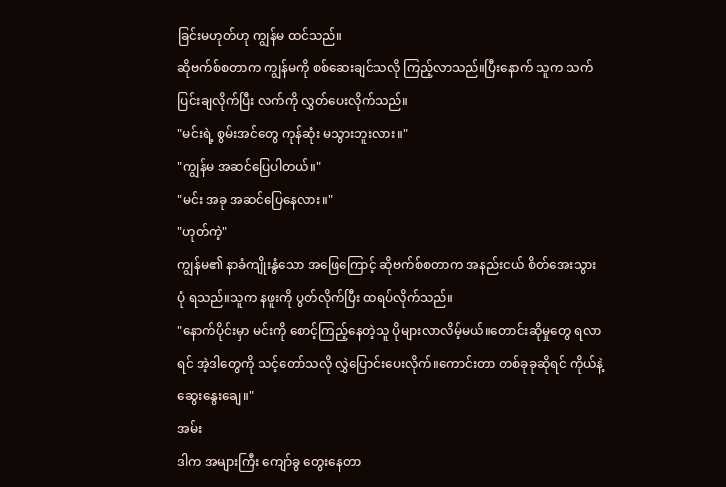ခြင်းမဟုတ်ဟု ကျွန်မ ထင်သည်။
ဆိုဗက်စ်စတာက ကျွန်မကို စစ်ဆေးချင်သလို ကြည့်လာသည်။ပြီးနောက် သူက သက်ပြင်းချလိုက်ပြီး လက်ကို လွှတ်ပေးလိုက်သည်။
"မင်းရဲ့ စွမ်းအင်တွေ ကုန်ဆုံး မသွားဘူးလား။"
"ကျွန်မ အဆင်ပြေပါတယ်။"
"မင်း အခု အဆင်ပြေနေလား။"
"ဟုတ်ကဲ့"
ကျွန်မ၏ နာခံကျိုးနွံသော အဖြေကြောင့် ဆိုဗက်စ်စတာက အနည်းငယ် စိတ်အေးသွားပုံ ရသည်။သူက နဖူးကို ပွတ်လိုက်ပြီး ထရပ်လိုက်သည်။
"နောက်ပိုင်းမှာ မင်းကို စောင့်ကြည့်နေတဲ့သူ ပိုများလာလိမ့်မယ်။တောင်းဆိုမှုတွေ ရလာရင် အဲ့ဒါတွေကို သင့်တော်သလို လွှဲပြောင်းပေးလိုက်။ကောင်းတာ တစ်ခုခုဆိုရင် ကိုယ်နဲ့ ဆွေးနွေးချေ။"
အမ်း
ဒါက အများကြီး ကျော်ခွ တွေးနေတာ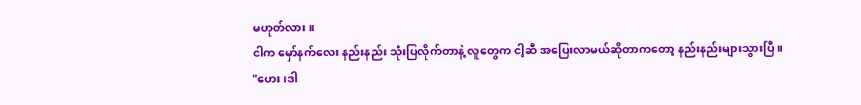မဟုတ်လား။
ငါက မှော်နက်လေး နည်းနည်း သုံးပြလိုက်တာနဲ့ လူတွေက ငါ့ဆီ အပြေးလာမယ်ဆိုတာကတော့ နည်းနည်းများသွားပြီ။
"ဟေး၊ဒါ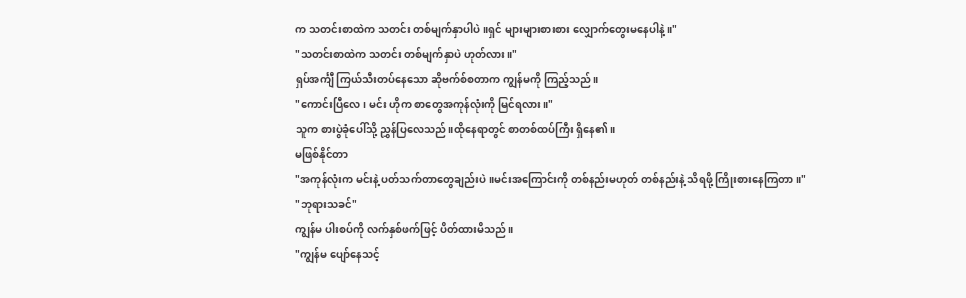က သတင်းစာထဲက သတင်း တစ်မျက်နှာပါပဲ။ရှင် များများစားစား လျှောက်တွေးမနေပါနဲ့။"
"သတင်းစာထဲက သတင်း တစ်မျက်နှာပဲ ဟုတ်လား။"
ရှပ်အင်္ကျီ ကြယ်သီးတပ်နေသော ဆိုဗက်စ်စတာက ကျွန်မကို ကြည့်သည်။
"ကောင်းပြီလေ၊ မင်း ဟိုက စာတွေအကုန်လုံးကို မြင်ရလား။"
သူက စားပွဲခုံပေါ်သို့ ညွှန်ပြလေသည်။ထိုနေရာတွင် စာတစ်ထပ်ကြီး ရှိနေ၏။
မဖြစ်နိုင်တာ
"အကုန်လုံးက မင်းနဲ့ ပတ်သက်တာတွေချည်းပဲ။မင်းအကြောင်းကို တစ်နည်းမဟုတ် တစ်နည်းနဲ့ သိရဖို့ ကြိုးစားနေကြတာ။"
"ဘုရားသခင်"
ကျွန်မ ပါးစပ်ကို လက်နှစ်ဖက်ဖြင့် ပိတ်ထားမိသည်။
"ကျွန်မ ပျော်နေသင့်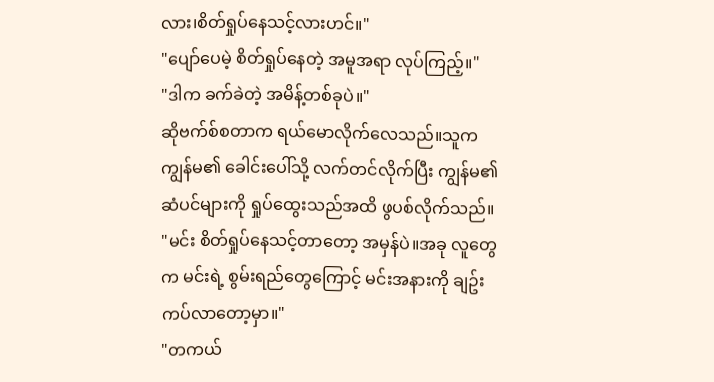လား၊စိတ်ရှုပ်နေသင့်လားဟင်။"
"ပျော်ပေမဲ့ စိတ်ရှုပ်နေတဲ့ အမူအရာ လုပ်ကြည့်။"
"ဒါက ခက်ခဲတဲ့ အမိန့်တစ်ခုပဲ။"
ဆိုဗက်စ်စတာက ရယ်မောလိုက်လေသည်။သူက ကျွန်မ၏ ခေါင်းပေါ်သို့ လက်တင်လိုက်ပြီး ကျွန်မ၏ဆံပင်များကို ရှုပ်ထွေးသည်အထိ ဖွပစ်လိုက်သည်။
"မင်း စိတ်ရှုပ်နေသင့်တာတော့ အမှန်ပဲ။အခု လူတွေက မင်းရဲ့ စွမ်းရည်တွေကြောင့် မင်းအနားကို ချဥ်းကပ်လာတော့မှာ။"
"တကယ်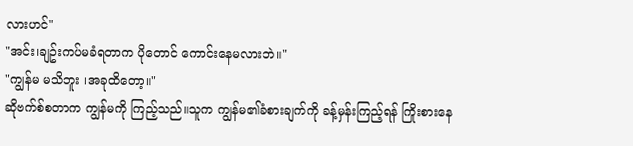လားဟင်"
"အင်း၊ချဥ်းကပ်မခံရတာက ပိုတောင် ကောင်းနေမလားဘဲ။"
"ကျွန်မ မသိဘူး ၊အခုထိတော့။"
ဆိုဗက်စ်စတာက ကျွန်မကို ကြည့်သည်။သူက ကျွန်မ၏ခံစားချက်ကို ခန့်မှန်းကြည့်ရန် ကြိုးစားနေ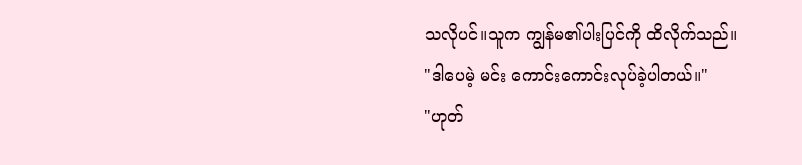သလိုပင်။သူက ကျွန်မ၏ပါးပြင်ကို ထိလိုက်သည်။
"ဒါပေမဲ့ မင်း ကောင်းကောင်းလုပ်ခဲ့ပါတယ်။"
"ဟုတ်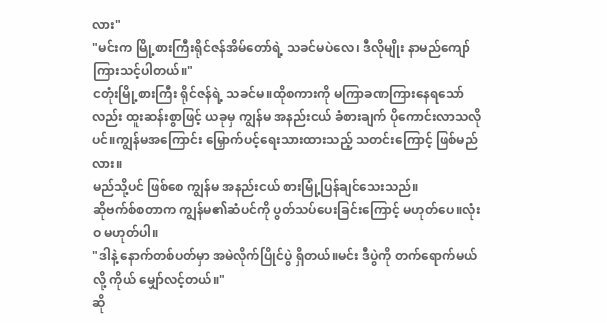လား"
"မင်းက မြို့စားကြီးရိုင်ဇန်အိမ်တော်ရဲ့ သခင်မပဲလေ၊ ဒီလိုမျိုး နာမည်ကျော်ကြားသင့်ပါတယ်။"
ငတုံးမြို့စားကြီး ရိုင်ဇန်ရဲ့ သခင်မ။ထိုစကားကို မကြာခဏကြားနေရသော်လည်း ထူးဆန်းစွာဖြင့် ယခုမှ ကျွန်မ အနည်းငယ် ခံစားချက် ပိုကောင်းလာသလိုပင်။ကျွန်မအကြောင်း မြှောက်ပင့်ရေးသားထားသည့် သတင်းကြောင့် ဖြစ်မည်လား။
မည်သို့ပင် ဖြစ်စေ ကျွန်မ အနည်းငယ် စားမြုံ့ပြန်ချင်သေးသည်။
ဆိုဗက်စ်စတာက ကျွန်မ၏ဆံပင်ကို ပွတ်သပ်ပေးခြင်းကြောင့် မဟုတ်ပေ။လုံးဝ မဟုတ်ပါ။
"ဒါနဲ့ နောက်တစ်ပတ်မှာ အမဲလိုက်ပြိုင်ပွဲ ရှိတယ်။မင်း ဒီပွဲကို တက်ရောက်မယ်လို့ ကိုယ် မျှော်လင့်တယ်။"
ဆို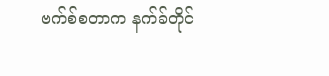ဗက်စ်စတာက နက်ခ်တိုင်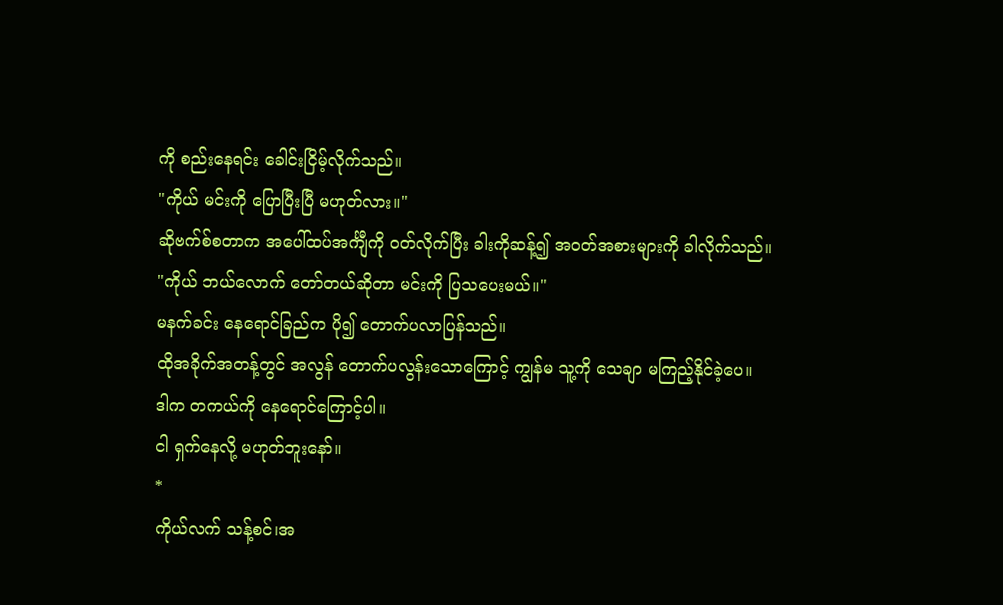ကို စည်းနေရင်း ခေါင်းငြိမ့်လိုက်သည်။
"ကိုယ် မင်းကို ပြောပြီးပြီ မဟုတ်လား။"
ဆိုဗက်စ်စတာက အပေါ်ထပ်အင်္ကျီကို ဝတ်လိုက်ပြီး ခါးကိုဆန့်၍ အဝတ်အစားများကို ခါလိုက်သည်။
"ကိုယ် ဘယ်လောက် တော်တယ်ဆိုတာ မင်းကို ပြသပေးမယ်။"
မနက်ခင်း နေရောင်ခြည်က ပို၍ တောက်ပလာပြန်သည်။
ထိုအခိုက်အတန့်တွင် အလွန် တောက်ပလွန်းသောကြောင့် ကျွန်မ သူ့ကို သေချာ မကြည့်နိုင်ခဲ့ပေ။
ဒါက တကယ်ကို နေရောင်ကြောင့်ပါ။
ငါ ရှက်နေလို့ မဟုတ်ဘူးနော်။
*
ကိုယ်လက် သန့်စင်၊အ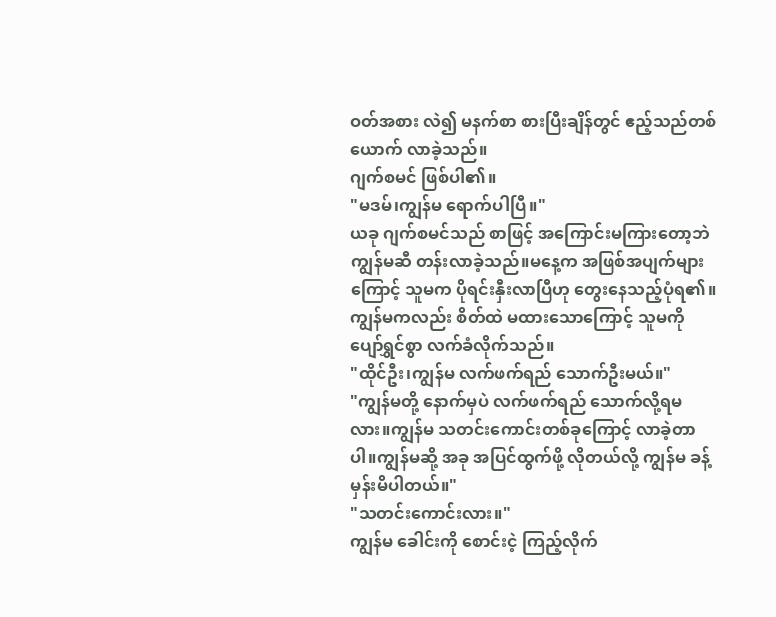ဝတ်အစား လဲ၍ မနက်စာ စားပြီးချိန်တွင် ဧည့်သည်တစ်ယောက် လာခဲ့သည်။
ဂျက်စမင် ဖြစ်ပါ၏။
"မဒမ်၊ကျွန်မ ရောက်ပါပြီ။"
ယခု ဂျက်စမင်သည် စာဖြင့် အကြောင်းမကြားတော့ဘဲ ကျွန်မဆီ တန်းလာခဲ့သည်။မနေ့က အဖြစ်အပျက်များကြောင့် သူမက ပိုရင်းနှီးလာပြီဟု တွေးနေသည့်ပုံရ၏။ ကျွန်မကလည်း စိတ်ထဲ မထားသောကြောင့် သူမကို ပျော်ရွှင်စွာ လက်ခံလိုက်သည်။
"ထိုင်ဦး၊ကျွန်မ လက်ဖက်ရည် သောက်ဦးမယ်။"
"ကျွန်မတို့ နောက်မှပဲ လက်ဖက်ရည် သောက်လို့ရမလား။ကျွန်မ သတင်းကောင်းတစ်ခုကြောင့် လာခဲ့တာပါ။ကျွန်မဆို့ အခု အပြင်ထွက်ဖို့ လိုတယ်လို့ ကျွန်မ ခန့်မှန်းမိပါတယ်။"
"သတင်းကောင်းလား။"
ကျွန်မ ခေါင်းကို စောင်းငဲ့ ကြည့်လိုက်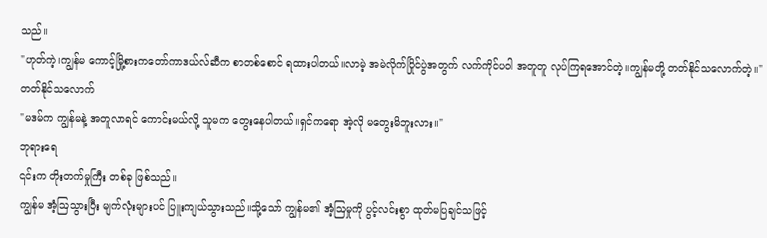သည်။
"ဟုတ်ကဲ့၊ကျွန်မ ကောင့်မြို့စားကတော်ကာဒယ်လ်ဆီက စာတစ်စောင် ရထားပါတယ်။လာမဲ့ အမဲလိုက်ပြိုင်ပွဲအတွက် လက်ကိုင်ပဝါ အတူတူ လုပ်ကြရအောင်တဲ့။ကျွန်မတို့ တတ်နိုင်သလောက်တဲ့။"
တတ်နိုင်သလောက်
"မဒမ်က ကျွန်မနဲ့ အတူလာရင် ကောင်းမယ်လို့ သူမက တွေးနေပါတယ်။ရှင်ကရော အဲ့လို မတွေးမိဘူးလား။"
ဘုရားရေ
၎င်းက တိုးတက်မှုကြီး တစ်ခု ဖြစ်သည်။
ကျွန်မ အံ့ဩသွားပြီး မျက်လုံးများပင် ပြူးကျယ်သွားသည်။သို့သော် ကျွန်မ၏ အံ့ဩမှုကို ပွင့်လင်းစွာ ထုတ်မပြချင်သဖြင့်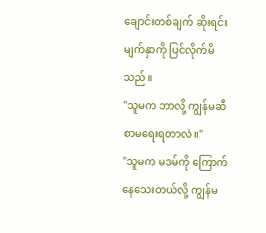ချောင်းတစ်ချက် ဆိုးရင်း မျက်နှာကို ပြင်လိုက်မိသည်။
"သူမက ဘာလို့ ကျွန်မဆီ စာမရေးရတာလဲ။"
"သူမက မဒမ်ကို ကြောက်နေသေးတယ်လို့ ကျွန်မ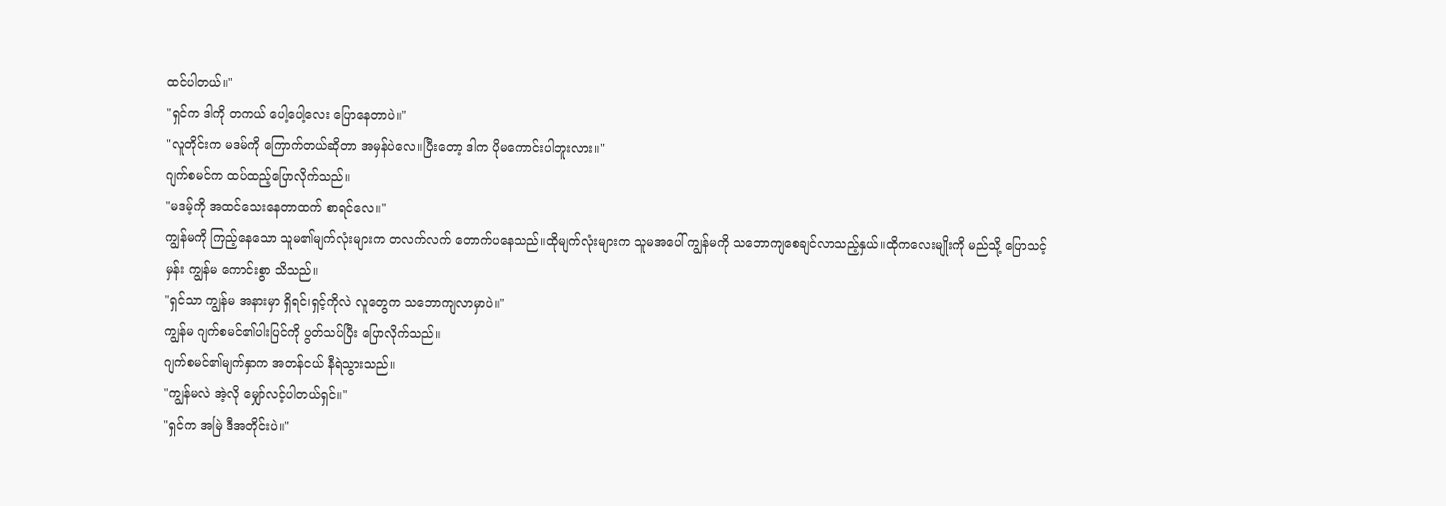ထင်ပါတယ်။"
"ရှင်က ဒါကို တကယ် ပေါ့ပေါ့လေး ပြောနေတာပဲ။"
"လူတိုင်းက မဒမ်ကို ကြောက်တယ်ဆိုတာ အမှန်ပဲလေ။ပြီးတော့ ဒါက ပိုမကောင်းပါဘူးလား။"
ဂျက်စမင်က ထပ်ထည့်ပြောလိုက်သည်။
"မဒမ့်ကို အထင်သေးနေတာထက် စာရင်လေ။"
ကျွန်မကို ကြည့်နေသော သူမ၏မျက်လုံးများက တလက်လက် တောက်ပနေသည်။ထိုမျက်လုံးများက သူမအပေါ် ကျွန်မကို သဘောကျစေချင်လာသည့်နှယ်။ထိုကလေးမျိုးကို မည်သို့ ပြောသင့်မှန်း ကျွန်မ ကောင်းစွာ သိသည်။
"ရှင်သာ ကျွန်မ အနားမှာ ရှိရင်၊ရှင့်ကိုလဲ လူတွေက သဘောကျလာမှာပဲ။"
ကျွန်မ ဂျက်စမင်၏ပါးပြင်ကို ပွတ်သပ်ပြီး ပြောလိုက်သည်။
ဂျက်စမင်၏မျက်နှာက အတန်ငယ် နီရဲသွားသည်။
"ကျွန်မလဲ အဲ့လို မျှော်လင့်ပါတယ်ရှင်။"
"ရှင်က အမြဲ ဒီအတိုင်းပဲ။"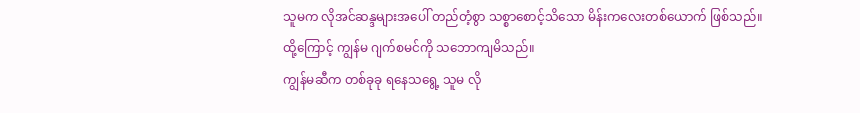သူမက လိုအင်ဆန္ဒများအပေါ် တည်တံ့စွာ သစ္စာစောင့်သိသော မိန်းကလေးတစ်ယောက် ဖြစ်သည်။
ထို့ကြောင့် ကျွန်မ ဂျက်စမင်ကို သဘောကျမိသည်။
ကျွန်မဆီက တစ်ခုခု ရနေသရွေ့ သူမ လို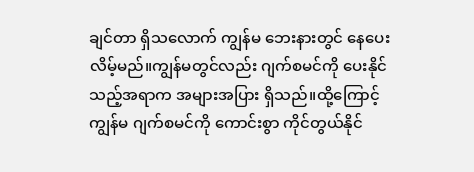ချင်တာ ရှိသလောက် ကျွန်မ ဘေးနားတွင် နေပေးလိမ့်မည်။ကျွန်မတွင်လည်း ဂျက်စမင်ကို ပေးနိုင်သည့်အရာက အများအပြား ရှိသည်။ထို့ကြောင့် ကျွန်မ ဂျက်စမင်ကို ကောင်းစွာ ကိုင်တွယ်နိုင်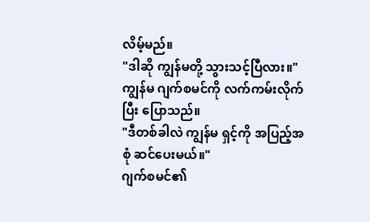လိမ့်မည်။
"ဒါဆို ကျွန်မတို့ သွားသင့်ပြီလား။"
ကျွန်မ ဂျက်စမင်ကို လက်ကမ်းလိုက်ပြီး ပြောသည်။
"ဒီတစ်ခါလဲ ကျွန်မ ရှင့်ကို အပြည့်အစုံ ဆင်ပေးမယ်။"
ဂျက်စမင်၏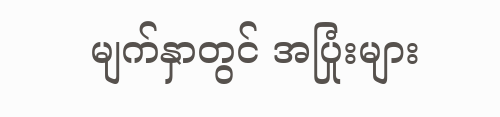မျက်နှာတွင် အပြုံးများ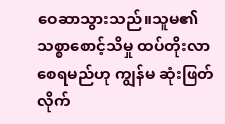ဝေဆာသွားသည်။သူမ၏ သစ္စာစောင့်သိမှု ထပ်တိုးလာစေရမည်ဟု ကျွန်မ ဆုံးဖြတ်လိုက်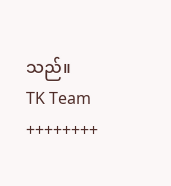သည်။
TK Team
++++++++